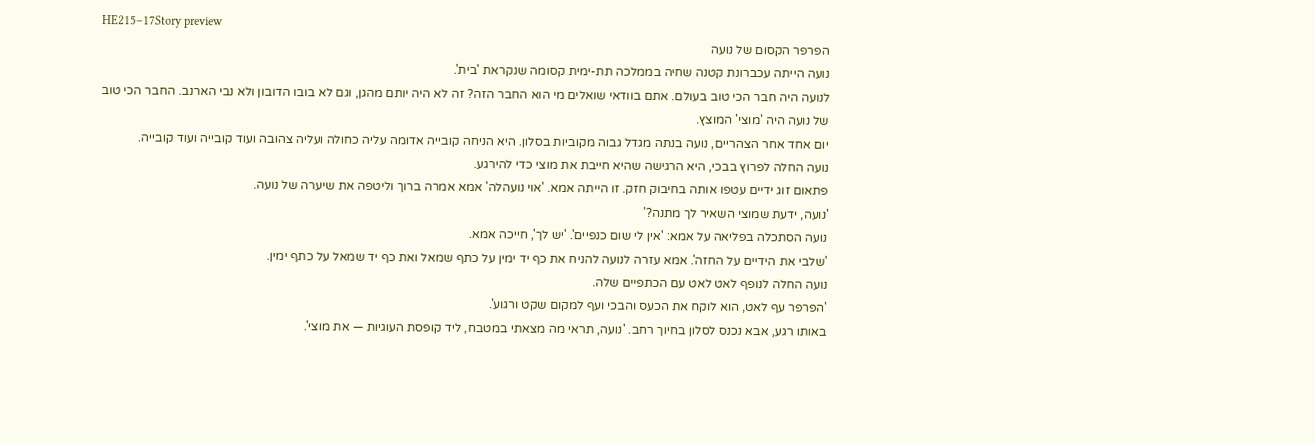HE215–17Story preview
הפרפר הקסום של נועה
נועה הייתה עכברונת קטנה שחיה בממלכה תת-ימית קסומה שנקראת 'בית'.
לנועה היה חבר הכי טוב בעולם. אתם בוודאי שואלים מי הוא החבר הזה? זה לא היה יותם מהגן, וגם לא בובו הדובון ולא נבי הארנב. החבר הכי טוב של נועה היה 'מוצי' המוצץ.
יום אחד אחר הצהריים, נועה בנתה מגדל גבוה מקוביות בסלון. היא הניחה קובייה אדומה עליה כחולה ועליה צהובה ועוד קובייה ועוד קובייה.
נועה החלה לפרוץ בבכי, היא הרגישה שהיא חייבת את מוצי כדי להירגע.
פתאום זוג ידיים עטפו אותה בחיבוק חזק. זו הייתה אמא. 'אוי נועהלה' אמא אמרה ברוך וליטפה את שיערה של נועה.
'נועה, ידעת שמוצי השאיר לך מתנה?'
נועה הסתכלה בפליאה על אמא: 'אין לי שום כנפיים'. 'יש לך', חייכה אמא.
'שלבי את הידיים על החזה'. אמא עזרה לנועה להניח את כף יד ימין על כתף שמאל ואת כף יד שמאל על כתף ימין.
נועה החלה לנופף לאט לאט עם הכתפיים שלה.
'הפרפר עף לאט, הוא לוקח את הכעס והבכי ועף למקום שקט ורגוע'.
באותו רגע, אבא נכנס לסלון בחיוך רחב. 'נועה, תראי מה מצאתי במטבח, ליד קופסת העוגיות — את מוצי'.